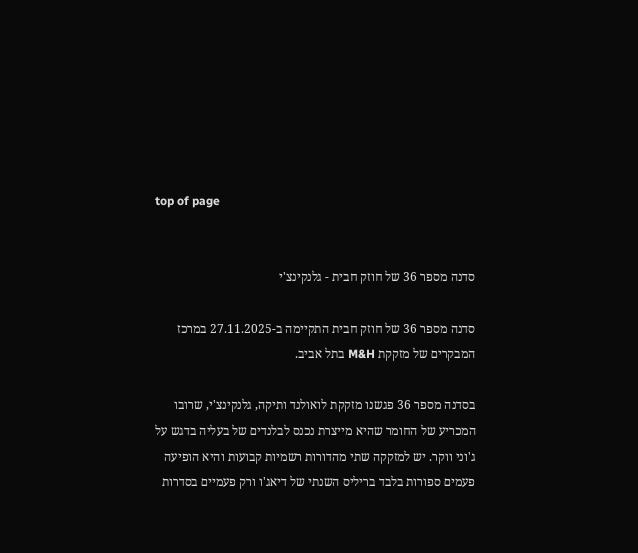top of page


סדנה מספר 36 של חוזק חבית - גלנקינצ'י

סדנה מספר 36 של חוזק חבית התקיימה ב-27.11.2025 במרכז המבקרים של מזקקת M&H בתל אביב.

בסדנה מספר 36 פגשנו מזקקת לואולנד ותיקה, גלנקינצ'י, שרובו המכריע של החומר שהיא מייצרת נכנס לבלנדים של בעליה בדגש על ג'וני ווקר. יש למזקקה שתי מהדורות רשמיות קבועות והיא הופיעה פעמים ספורות בלבד בריליס השנתי של דיאג'ו ורק פעמיים בסדרות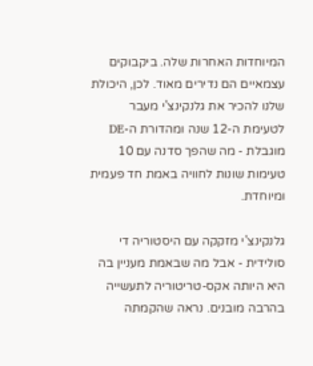המיוחדות האחרות שלה. ביקבוקים עצמאיים הם נדירים מאוד. לכן, היכולת שלנו להכיר את גלנקינצ'י מעבר לטעימת ה-12 שנה ומהדורת ה-DE מוגבלת - מה שהפך סדנה עם 10 טעימות שונות לחוויה באמת חד פעמית ומיוחדת.

גלנקינצ'י מזקקה עם היסטוריה די סולידית - אבל מה שבאמת מעניין בה היא היותה אקס-טריטוריה לתעשייה בהרבה מובנים. נראה שהקמתה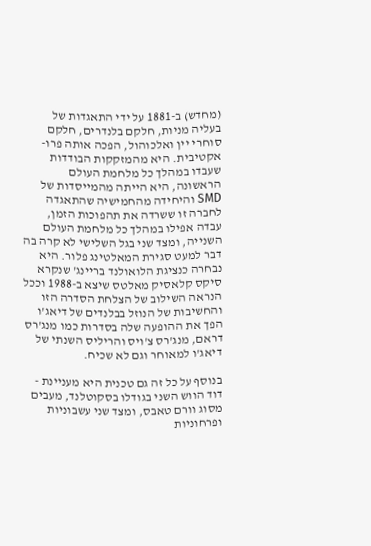(מחדש) ב-1881 על ידי התאגדות של בעליה מניות, חלקם בלנדרים, חלקם סוחרי יין ואלכוהול, הפכה אותה פרו-אקטיבית. היא מהמזקקות הבודדות שעבדו במהלך כל מלחמת העולם הראשונה, היא הייתה מהמייסדות של SMD והיחידה מהחמישיה שהתאגדה לחברה זו ששרדה את תהפוכות הזמן, עבדה אפילו במהלך כל מלחמת העולם השנייה, ומצד שני בגל השלישי לא קרה בה דבר למעט סגירת המאלטינג פלור. היא נבחרה כנציגת הלואולנד בריינג' שנקרא סיקס קלאסיק מאלטס שיצא ב-1988 וככל הנראה השילוב של הצלחת הסדרה הזו והחשיבות של הנוזל בבלנדים של דיאג'ו הפך את ההופעה שלה בסדרות כמו מנג'רס דראם, מנג'רס צ'ויס והריליס השנתי של דיאג'ו למאוחר וגם לא שכיח.

בנוסף על כל זה גם טכנית היא מעניינת - דוד הווש השני בגודלו בסקוטלנד, מעבים מסוג וורם טאבס, ומצד שני עשבוניות ופרחוניות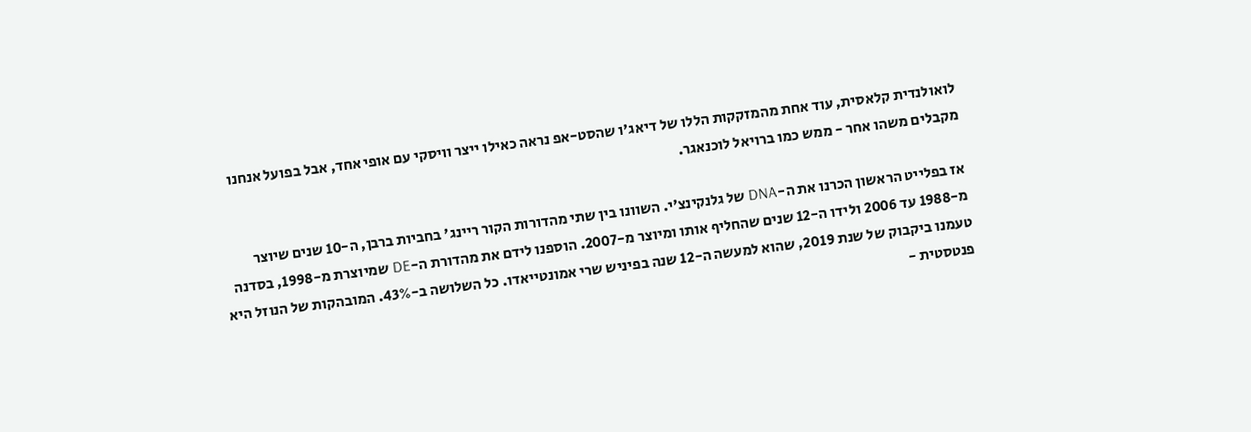לואולנדית קלאסית, עוד אחת מהמזקקות הללו של דיאג'ו שהסט-אפ נראה כאילו ייצר וויסקי עם אופי אחד, אבל בפועל אנחנו מקבלים משהו אחר - ממש כמו ברויאל לוכנאגר.

אז בפלייט הראשון הכרנו את ה-DNA של גלנקינצ'י. השוונו בין שתי מהדורות הקור ריינג' בחביות ברבן, ה-10 שנים שיוצר מ-1988 עד 2006 ולידו ה-12 שנים שהחליף אותו ומיוצר מ-2007. הוספנו לידם את מהדורת ה-DE שמיוצרת מ-1998, בסדנה טעמנו ביקבוק של שנת 2019, שהוא למעשה ה-12 שנה בפיניש שרי אמונטייאדו. כל השלושה ב-43%. המובהקות של הנוזל היא פנטסטית -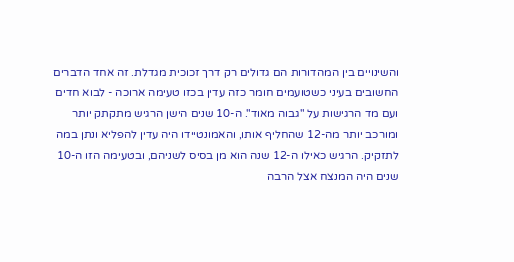והשינויים בין המהדורות הם גדולים רק דרך זכוכית מגדלת. זה אחד הדברים החשובים בעיני כשטועמים חומר כזה עדין בכזו טעימה ארוכה - לבוא חדים ועם מד הרגישות על "גבוה מאוד". ה-10 שנים הישן הרגיש מתקתק יותר ומורכב יותר מה-12 שהחליף אותו, והאמונטיידו היה עדין להפליא ונתן במה לתזקיק. הרגיש כאילו ה-12 שנה הוא מן בסיס לשניהם, ובטעימה הזו ה-10 שנים היה המנצח אצל הרבה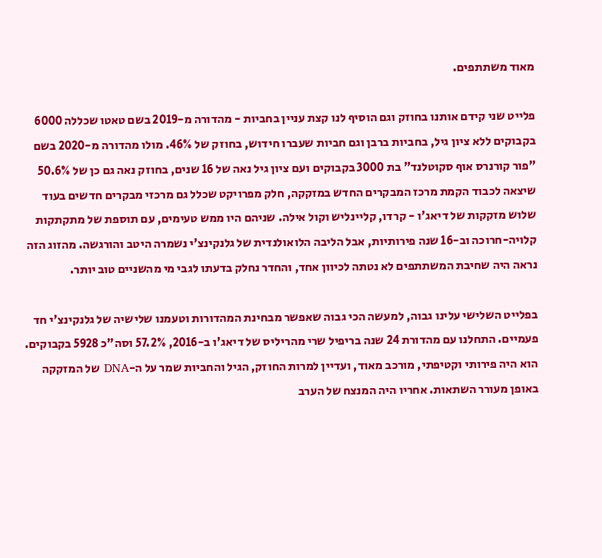מאוד משתתפים.

פלייט שני קידם אותנו בחוזק וגם הוסיף לנו קצת עניין בחביות - מהדורה מ-2019 בשם טאטו שכללה 6000 בקבוקים ללא ציון גיל, בחביות ברבן וגם חביות שעברו חידוש, בחוזק של 46%. מולו מהדורה מ-2020 בשם "פור קורנרס אוף סקוטלנד" בת 3000 בקבוקים ועם ציון גיל נאה של 16 שנים, בחוזק נאה גם כן של 50.6% שיצאה לכבוד הקמת מרכז המבקרים החדש במזקקה, חלק מפרויקט שכלל גם מרכזי מבקרים חדשים בעוד שלוש מזקקות של דיאג'ו - קרדו, קליינליש וקול אילה. שניהם היו ממש טעימים, עם תוספת של מתקתקות קלויה-חרוכה וב-16 שנה פירותיות, אבל הליבה הלואולנדית של גלנקינצ'י נשמרה היטב והורגשה. מהזוג הזה נראה היה שחיבת המשתתפים לא נטתה לכיוון אחד, והחדר נחלק בדעתו לגבי מי מהשניים טוב יותר.

בפלייט השלישי עלינו גבוה, למעשה הכי גבוה שאפשר מבחינת המהדורות וטעמנו שלישיה של גלנקינצ'י חד פעמיים. התחלנו עם מהדורת 24 שנה בריפיל שרי מהריליס של דיאג'ו ב-2016, 57.2% וסה"כ 5928 בקבוקים. הוא היה פירותי וקטיפתי, מורכב מאוד, ועדיין למרות החוזק, הגיל והחביות שמר על ה-DNA של המזקקה באופן מעורר השתאות. אחריו היה המנצח של הערב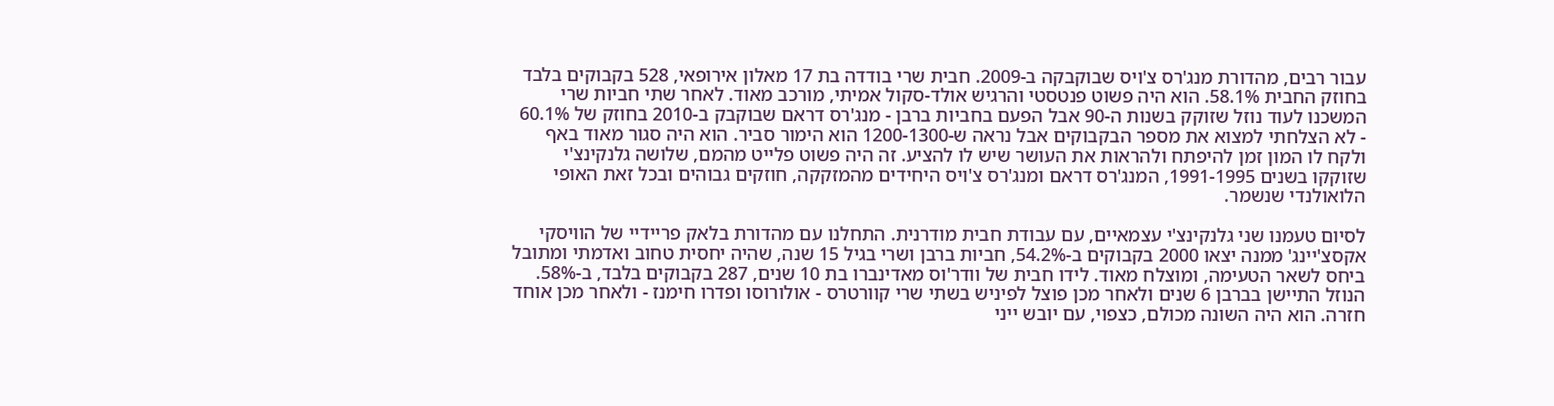עבור רבים, מהדורת מנג'רס צ'ויס שבוקבקה ב-2009. חבית שרי בודדה בת 17 מאלון אירופאי, 528 בקבוקים בלבד בחוזק החבית 58.1%. הוא היה פשוט פנטסטי והרגיש אולד-סקול אמיתי, מורכב מאוד. לאחר שתי חביות שרי המשכנו לעוד נוזל שזוקק בשנות ה-90 אבל הפעם בחביות ברבן - מנג'רס דראם שבוקבק ב-2010 בחוזק של 60.1% - לא הצלחתי למצוא את מספר הבקבוקים אבל נראה ש-1200-1300 הוא הימור סביר. הוא היה סגור מאוד באף ולקח לו המון זמן להיפתח ולהראות את העושר שיש לו להציע. זה היה פשוט פלייט מהמם, שלושה גלנקינצ'י שזוקקו בשנים 1991-1995, המנג'רס דראם ומנג'רס צ'ויס היחידים מהמזקקה, חוזקים גבוהים ובכל זאת האופי הלואולנדי שנשמר.

לסיום טעמנו שני גלנקינצ'י עצמאיים, עם עבודת חבית מודרנית. התחלנו עם מהדורת בלאק פריידיי של הוויסקי אקסצ'יינג' ממנה יצאו 2000 בקבוקים ב-54.2%, חביות ברבן ושרי בגיל 15 שנה, שהיה יחסית טחוב ואדמתי ומתובל ביחס לשאר הטעימה, ומוצלח מאוד. לידו חבית של וודר'וס מאדינברו בת 10 שנים, 287 בקבוקים בלבד, ב-58%. הנוזל התיישן בברבן 6 שנים ולאחר מכן פוצל לפיניש בשתי שרי קוורטרס - אולורוסו ופדרו חימנז - ולאחר מכן אוחד חזרה. הוא היה השונה מכולם, כצפוי, עם יובש ייני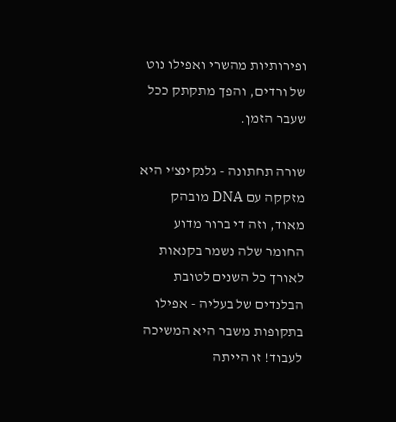ופירותיות מהשרי ואפילו נוט של ורדים, והפך מתקתק ככל שעבר הזמן.

שורה תחתונה - גלנקינצ'י היא מזקקה עם DNA מובהק מאוד, וזה די ברור מדוע החומר שלה נשמר בקנאות לאורך כל השנים לטובת הבלנדים של בעליה - אפילו בתקופות משבר היא המשיכה לעבוד! זו הייתה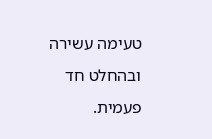טעימה עשירה ובהחלט חד פעמית.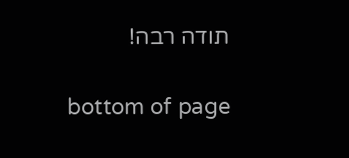תודה רבה!

bottom of page